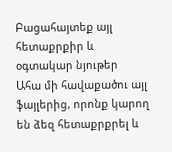Բացահայտեք այլ հետաքրքիր և օգտակար նյութեր
Ահա մի հավաքածու այլ ֆայլերից, որոնք կարող են ձեզ հետաքրքրել և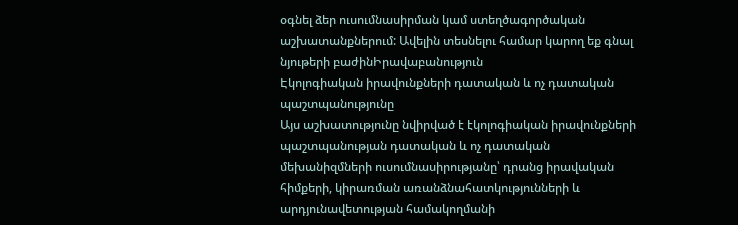օգնել ձեր ուսումնասիրման կամ ստեղծագործական աշխատանքներում: Ավելին տեսնելու համար կարող եք գնալ նյութերի բաժինԻրավաբանություն
Էկոլոգիական իրավունքների դատական և ոչ դատական պաշտպանությունը
Այս աշխատությունը նվիրված է էկոլոգիական իրավունքների պաշտպանության դատական և ոչ դատական մեխանիզմների ուսումնասիրությանը՝ դրանց իրավական հիմքերի, կիրառման առանձնահատկությունների և արդյունավետության համակողմանի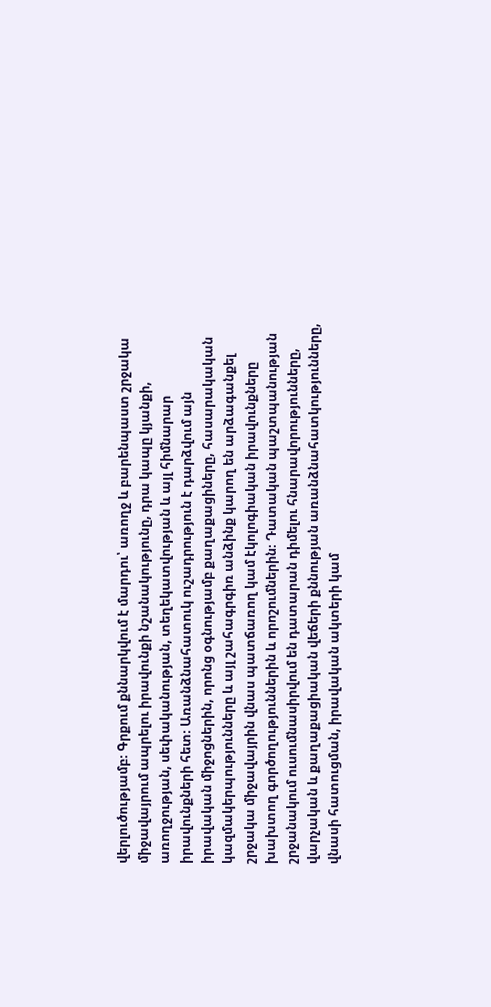վերլուծությամբ։ Գրքում քննարկվում է մարդու՝ առողջ և բարենպաստ շրջակա միջավայրում ապրելու իրավունքի նշանակությունը, դրա կապը կյանքի, առողջության, սեփականության, տեղեկատվության և այլ հիմնարար իրավունքների հետ։ Առանձնահատուկ ուշադրություն է դարձվում այն իրավական միջոցներին, որոնց օգնությամբ քաղաքացիները, հասարակական կազմակերպությունները և այլ շահագրգիռ անձինք կարող են արձագանքել շրջակա միջավայրին վնաս պատճառող կամ էկոլոգիական իրավունքները խախտող գործողություններին և որոշումներին։ Դատական պաշտպանության շրջանակում ուսումնասիրվում են դատարան դիմելու հնարավորությունները, վարչական և քաղաքացիական վեճերի քննության առանձնահատկությունները, վնասի հատուցման, իրավական ակտերի կամ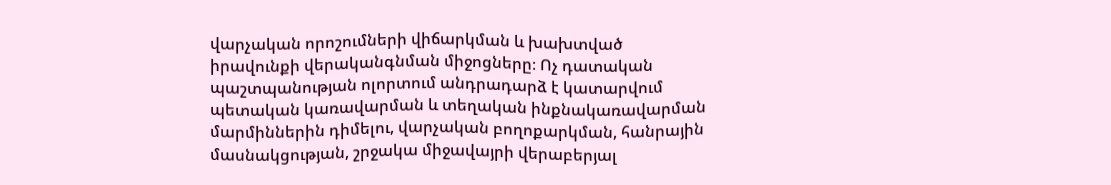վարչական որոշումների վիճարկման և խախտված իրավունքի վերականգնման միջոցները։ Ոչ դատական պաշտպանության ոլորտում անդրադարձ է կատարվում պետական կառավարման և տեղական ինքնակառավարման մարմիններին դիմելու, վարչական բողոքարկման, հանրային մասնակցության, շրջակա միջավայրի վերաբերյալ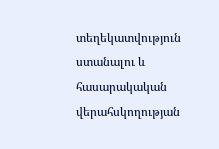տեղեկատվություն ստանալու և հասարակական վերահսկողության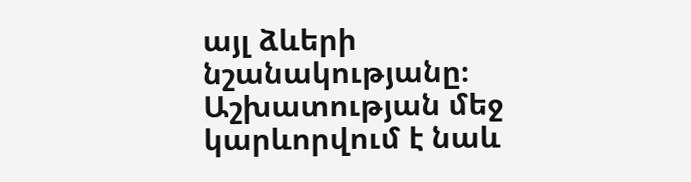այլ ձևերի նշանակությանը։ Աշխատության մեջ կարևորվում է նաև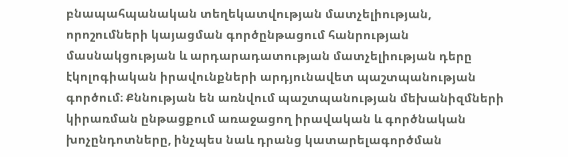բնապահպանական տեղեկատվության մատչելիության, որոշումների կայացման գործընթացում հանրության մասնակցության և արդարադատության մատչելիության դերը էկոլոգիական իրավունքների արդյունավետ պաշտպանության գործում։ Քննության են առնվում պաշտպանության մեխանիզմների կիրառման ընթացքում առաջացող իրավական և գործնական խոչընդոտները, ինչպես նաև դրանց կատարելագործման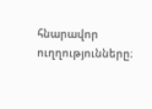հնարավոր ուղղությունները։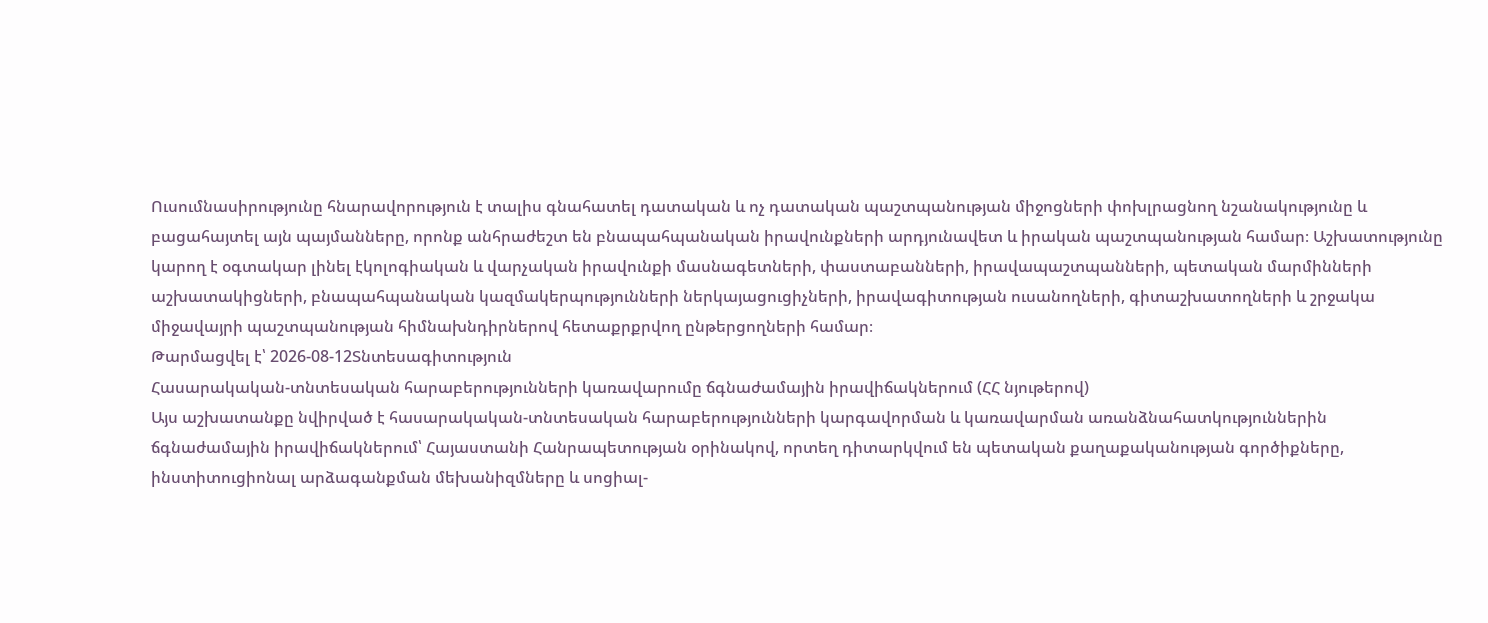Ուսումնասիրությունը հնարավորություն է տալիս գնահատել դատական և ոչ դատական պաշտպանության միջոցների փոխլրացնող նշանակությունը և բացահայտել այն պայմանները, որոնք անհրաժեշտ են բնապահպանական իրավունքների արդյունավետ և իրական պաշտպանության համար։ Աշխատությունը կարող է օգտակար լինել էկոլոգիական և վարչական իրավունքի մասնագետների, փաստաբանների, իրավապաշտպանների, պետական մարմինների աշխատակիցների, բնապահպանական կազմակերպությունների ներկայացուցիչների, իրավագիտության ուսանողների, գիտաշխատողների և շրջակա միջավայրի պաշտպանության հիմնախնդիրներով հետաքրքրվող ընթերցողների համար։
Թարմացվել է՝ 2026-08-12Տնտեսագիտություն
Հասարակական-տնտեսական հարաբերությունների կառավարումը ճգնաժամային իրավիճակներում (ՀՀ նյութերով)
Այս աշխատանքը նվիրված է հասարակական-տնտեսական հարաբերությունների կարգավորման և կառավարման առանձնահատկություններին ճգնաժամային իրավիճակներում՝ Հայաստանի Հանրապետության օրինակով, որտեղ դիտարկվում են պետական քաղաքականության գործիքները, ինստիտուցիոնալ արձագանքման մեխանիզմները և սոցիալ-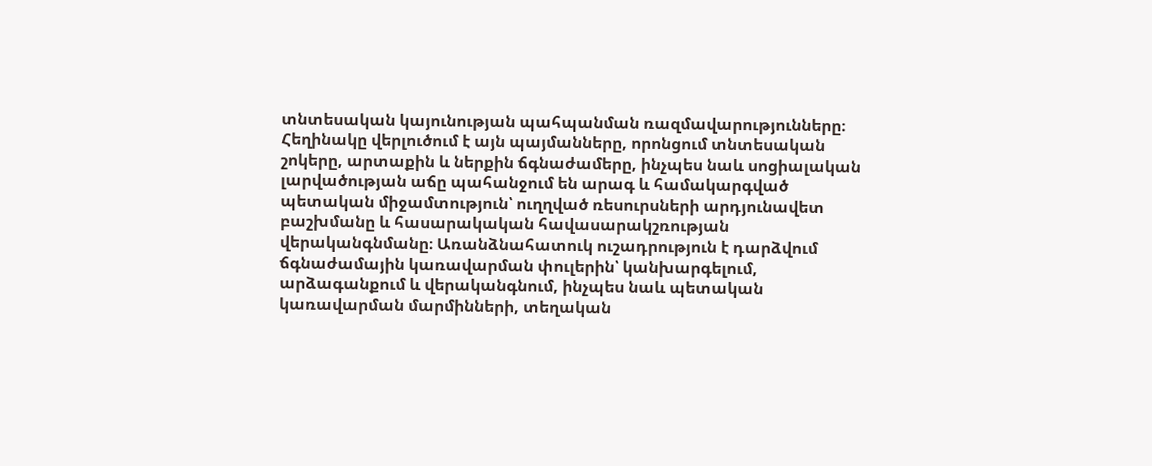տնտեսական կայունության պահպանման ռազմավարությունները։ Հեղինակը վերլուծում է այն պայմանները, որոնցում տնտեսական շոկերը, արտաքին և ներքին ճգնաժամերը, ինչպես նաև սոցիալական լարվածության աճը պահանջում են արագ և համակարգված պետական միջամտություն՝ ուղղված ռեսուրսների արդյունավետ բաշխմանը և հասարակական հավասարակշռության վերականգնմանը։ Առանձնահատուկ ուշադրություն է դարձվում ճգնաժամային կառավարման փուլերին՝ կանխարգելում, արձագանքում և վերականգնում, ինչպես նաև պետական կառավարման մարմինների, տեղական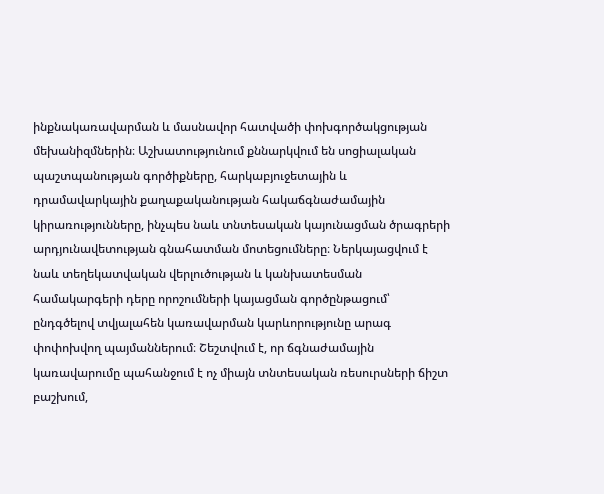ինքնակառավարման և մասնավոր հատվածի փոխգործակցության մեխանիզմներին։ Աշխատությունում քննարկվում են սոցիալական պաշտպանության գործիքները, հարկաբյուջետային և դրամավարկային քաղաքականության հակաճգնաժամային կիրառությունները, ինչպես նաև տնտեսական կայունացման ծրագրերի արդյունավետության գնահատման մոտեցումները։ Ներկայացվում է նաև տեղեկատվական վերլուծության և կանխատեսման համակարգերի դերը որոշումների կայացման գործընթացում՝ ընդգծելով տվյալահեն կառավարման կարևորությունը արագ փոփոխվող պայմաններում։ Շեշտվում է, որ ճգնաժամային կառավարումը պահանջում է ոչ միայն տնտեսական ռեսուրսների ճիշտ բաշխում,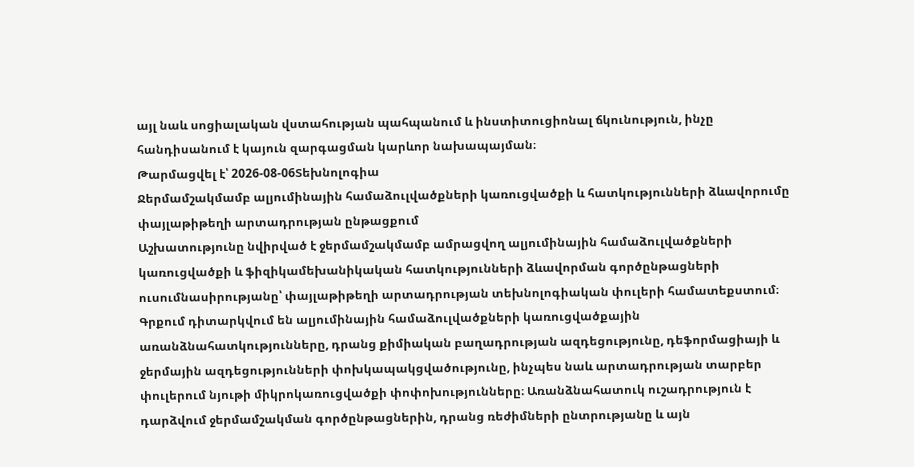այլ նաև սոցիալական վստահության պահպանում և ինստիտուցիոնալ ճկունություն, ինչը հանդիսանում է կայուն զարգացման կարևոր նախապայման։
Թարմացվել է՝ 2026-08-06Տեխնոլոգիա
Ջերմամշակմամբ ալյումինային համաձուլվածքների կառուցվածքի և հատկությունների ձևավորումը փայլաթիթեղի արտադրության ընթացքում
Աշխատությունը նվիրված է ջերմամշակմամբ ամրացվող ալյումինային համաձուլվածքների կառուցվածքի և ֆիզիկամեխանիկական հատկությունների ձևավորման գործընթացների ուսումնասիրությանը՝ փայլաթիթեղի արտադրության տեխնոլոգիական փուլերի համատեքստում։ Գրքում դիտարկվում են ալյումինային համաձուլվածքների կառուցվածքային առանձնահատկությունները, դրանց քիմիական բաղադրության ազդեցությունը, դեֆորմացիայի և ջերմային ազդեցությունների փոխկապակցվածությունը, ինչպես նաև արտադրության տարբեր փուլերում նյութի միկրոկառուցվածքի փոփոխությունները։ Առանձնահատուկ ուշադրություն է դարձվում ջերմամշակման գործընթացներին, դրանց ռեժիմների ընտրությանը և այն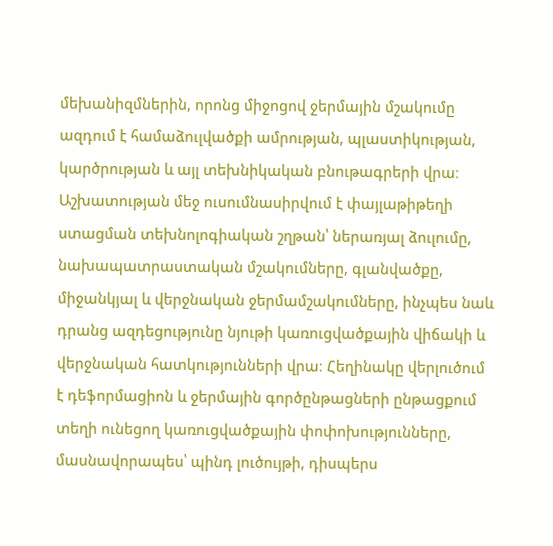մեխանիզմներին, որոնց միջոցով ջերմային մշակումը ազդում է համաձուլվածքի ամրության, պլաստիկության, կարծրության և այլ տեխնիկական բնութագրերի վրա։ Աշխատության մեջ ուսումնասիրվում է փայլաթիթեղի ստացման տեխնոլոգիական շղթան՝ ներառյալ ձուլումը, նախապատրաստական մշակումները, գլանվածքը, միջանկյալ և վերջնական ջերմամշակումները, ինչպես նաև դրանց ազդեցությունը նյութի կառուցվածքային վիճակի և վերջնական հատկությունների վրա։ Հեղինակը վերլուծում է դեֆորմացիոն և ջերմային գործընթացների ընթացքում տեղի ունեցող կառուցվածքային փոփոխությունները, մասնավորապես՝ պինդ լուծույթի, դիսպերս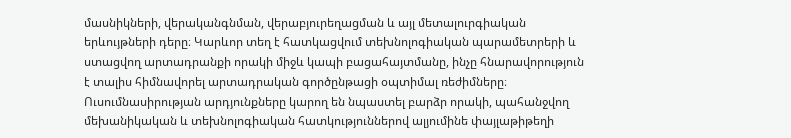մասնիկների, վերականգնման, վերաբյուրեղացման և այլ մետալուրգիական երևույթների դերը։ Կարևոր տեղ է հատկացվում տեխնոլոգիական պարամետրերի և ստացվող արտադրանքի որակի միջև կապի բացահայտմանը, ինչը հնարավորություն է տալիս հիմնավորել արտադրական գործընթացի օպտիմալ ռեժիմները։ Ուսումնասիրության արդյունքները կարող են նպաստել բարձր որակի, պահանջվող մեխանիկական և տեխնոլոգիական հատկություններով ալյումինե փայլաթիթեղի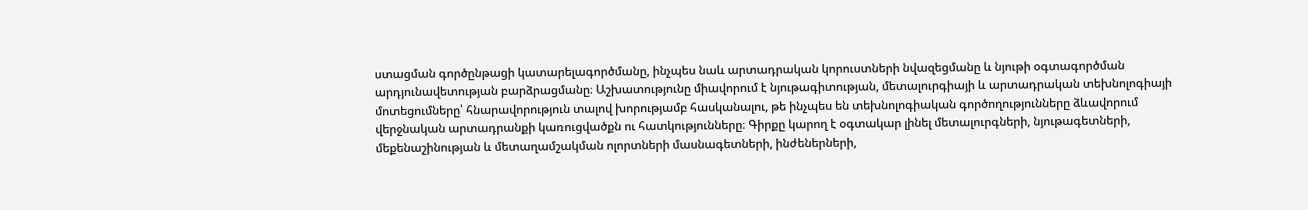ստացման գործընթացի կատարելագործմանը, ինչպես նաև արտադրական կորուստների նվազեցմանը և նյութի օգտագործման արդյունավետության բարձրացմանը։ Աշխատությունը միավորում է նյութագիտության, մետալուրգիայի և արտադրական տեխնոլոգիայի մոտեցումները՝ հնարավորություն տալով խորությամբ հասկանալու, թե ինչպես են տեխնոլոգիական գործողությունները ձևավորում վերջնական արտադրանքի կառուցվածքն ու հատկությունները։ Գիրքը կարող է օգտակար լինել մետալուրգների, նյութագետների, մեքենաշինության և մետաղամշակման ոլորտների մասնագետների, ինժեներների,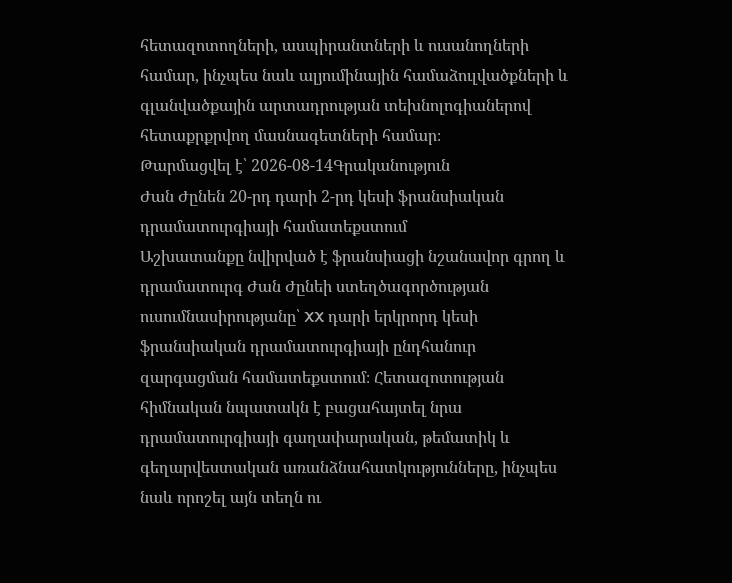հետազոտողների, ասպիրանտների և ուսանողների համար, ինչպես նաև ալյումինային համաձուլվածքների և գլանվածքային արտադրության տեխնոլոգիաներով հետաքրքրվող մասնագետների համար։
Թարմացվել է՝ 2026-08-14Գրականություն
Ժան Ժընեն 20-րդ դարի 2-րդ կեսի ֆրանսիական դրամատուրգիայի համատեքստում
Աշխատանքը նվիրված է ֆրանսիացի նշանավոր գրող և դրամատուրգ Ժան Ժընեի ստեղծագործության ուսումնասիրությանը՝ XX դարի երկրորդ կեսի ֆրանսիական դրամատուրգիայի ընդհանուր զարգացման համատեքստում։ Հետազոտության հիմնական նպատակն է բացահայտել նրա դրամատուրգիայի գաղափարական, թեմատիկ և գեղարվեստական առանձնահատկությունները, ինչպես նաև որոշել այն տեղն ու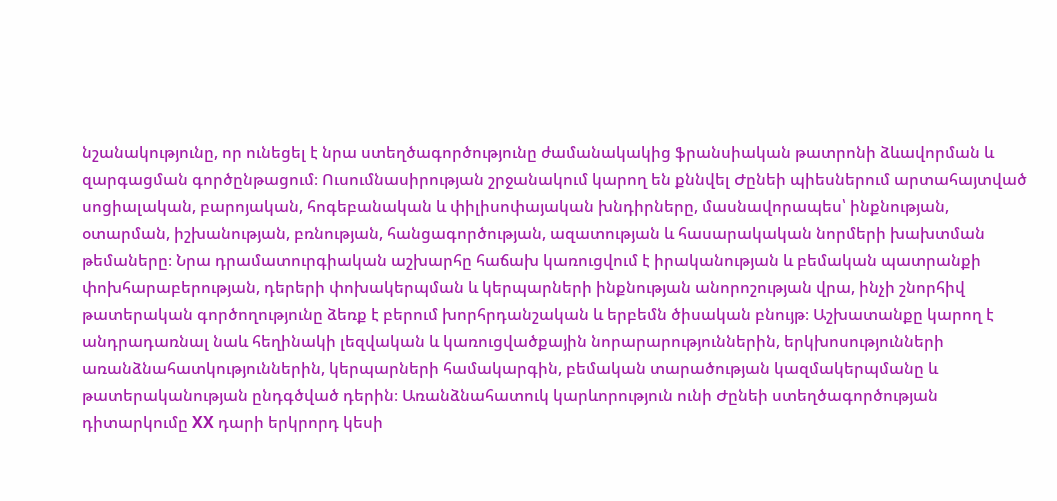նշանակությունը, որ ունեցել է նրա ստեղծագործությունը ժամանակակից ֆրանսիական թատրոնի ձևավորման և զարգացման գործընթացում։ Ուսումնասիրության շրջանակում կարող են քննվել Ժընեի պիեսներում արտահայտված սոցիալական, բարոյական, հոգեբանական և փիլիսոփայական խնդիրները, մասնավորապես՝ ինքնության, օտարման, իշխանության, բռնության, հանցագործության, ազատության և հասարակական նորմերի խախտման թեմաները։ Նրա դրամատուրգիական աշխարհը հաճախ կառուցվում է իրականության և բեմական պատրանքի փոխհարաբերության, դերերի փոխակերպման և կերպարների ինքնության անորոշության վրա, ինչի շնորհիվ թատերական գործողությունը ձեռք է բերում խորհրդանշական և երբեմն ծիսական բնույթ։ Աշխատանքը կարող է անդրադառնալ նաև հեղինակի լեզվական և կառուցվածքային նորարարություններին, երկխոսությունների առանձնահատկություններին, կերպարների համակարգին, բեմական տարածության կազմակերպմանը և թատերականության ընդգծված դերին։ Առանձնահատուկ կարևորություն ունի Ժընեի ստեղծագործության դիտարկումը XX դարի երկրորդ կեսի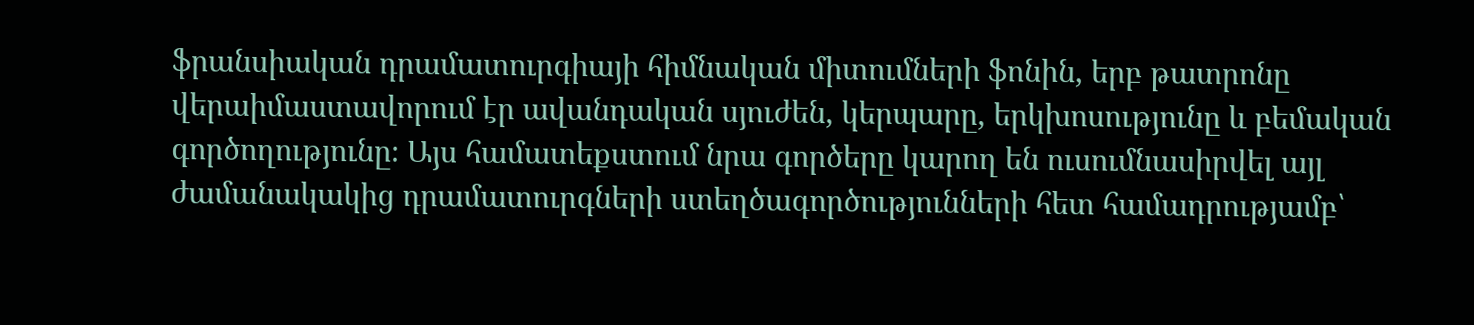ֆրանսիական դրամատուրգիայի հիմնական միտումների ֆոնին, երբ թատրոնը վերաիմաստավորում էր ավանդական սյուժեն, կերպարը, երկխոսությունը և բեմական գործողությունը։ Այս համատեքստում նրա գործերը կարող են ուսումնասիրվել այլ ժամանակակից դրամատուրգների ստեղծագործությունների հետ համադրությամբ՝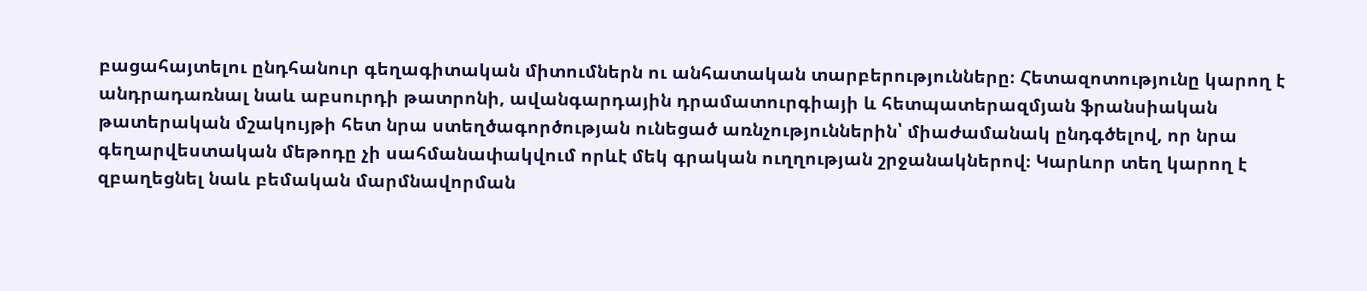բացահայտելու ընդհանուր գեղագիտական միտումներն ու անհատական տարբերությունները։ Հետազոտությունը կարող է անդրադառնալ նաև աբսուրդի թատրոնի, ավանգարդային դրամատուրգիայի և հետպատերազմյան ֆրանսիական թատերական մշակույթի հետ նրա ստեղծագործության ունեցած առնչություններին՝ միաժամանակ ընդգծելով, որ նրա գեղարվեստական մեթոդը չի սահմանափակվում որևէ մեկ գրական ուղղության շրջանակներով։ Կարևոր տեղ կարող է զբաղեցնել նաև բեմական մարմնավորման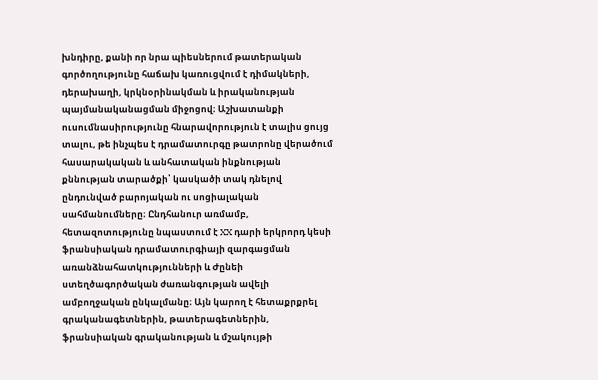խնդիրը, քանի որ նրա պիեսներում թատերական գործողությունը հաճախ կառուցվում է դիմակների, դերախաղի, կրկնօրինակման և իրականության պայմանականացման միջոցով։ Աշխատանքի ուսումնասիրությունը հնարավորություն է տալիս ցույց տալու, թե ինչպես է դրամատուրգը թատրոնը վերածում հասարակական և անհատական ինքնության քննության տարածքի՝ կասկածի տակ դնելով ընդունված բարոյական ու սոցիալական սահմանումները։ Ընդհանուր առմամբ, հետազոտությունը նպաստում է XX դարի երկրորդ կեսի ֆրանսիական դրամատուրգիայի զարգացման առանձնահատկությունների և Ժընեի ստեղծագործական ժառանգության ավելի ամբողջական ընկալմանը։ Այն կարող է հետաքրքրել գրականագետներին, թատերագետներին, ֆրանսիական գրականության և մշակույթի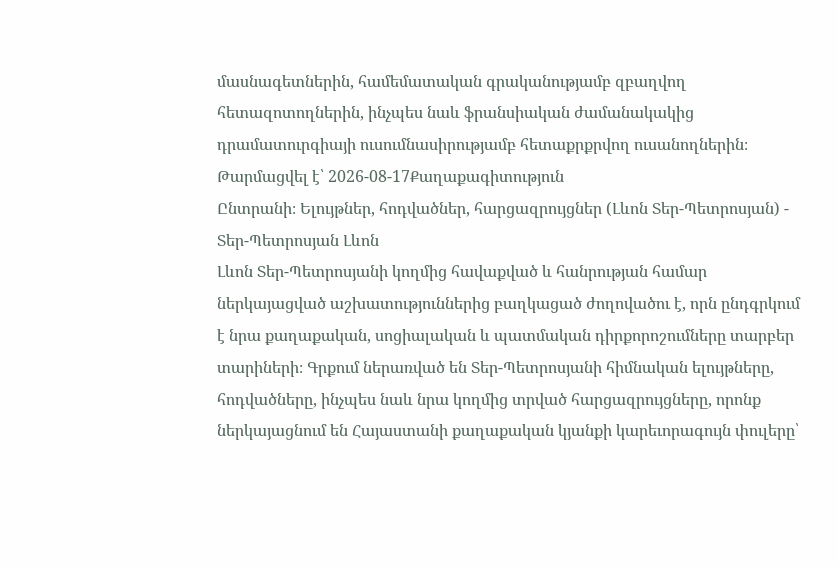մասնագետներին, համեմատական գրականությամբ զբաղվող հետազոտողներին, ինչպես նաև ֆրանսիական ժամանակակից դրամատուրգիայի ուսումնասիրությամբ հետաքրքրվող ուսանողներին։
Թարմացվել է՝ 2026-08-17Քաղաքագիտություն
Ընտրանի։ Ելույթներ, հոդվածներ, հարցազրույցներ (Լևոն Տեր-Պետրոսյան) - Տեր-Պետրոսյան Լևոն
Լևոն Տեր-Պետրոսյանի կողմից հավաքված և հանրության համար ներկայացված աշխատություններից բաղկացած ժողովածու է, որն ընդգրկում է նրա քաղաքական, սոցիալական և պատմական դիրքորոշումները տարբեր տարիների։ Գրքում ներառված են Տեր-Պետրոսյանի հիմնական ելույթները, հոդվածները, ինչպես նաև նրա կողմից տրված հարցազրույցները, որոնք ներկայացնում են Հայաստանի քաղաքական կյանքի կարեւորագույն փուլերը՝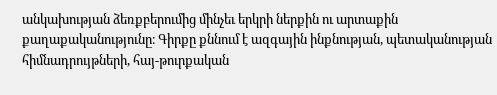անկախության ձեռքբերումից մինչեւ երկրի ներքին ու արտաքին քաղաքականությունը։ Գիրքը քննում է ազգային ինքնության, պետականության հիմնադրույթների, հայ-թուրքական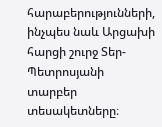հարաբերությունների, ինչպես նաև Արցախի հարցի շուրջ Տեր-Պետրոսյանի տարբեր տեսակետները։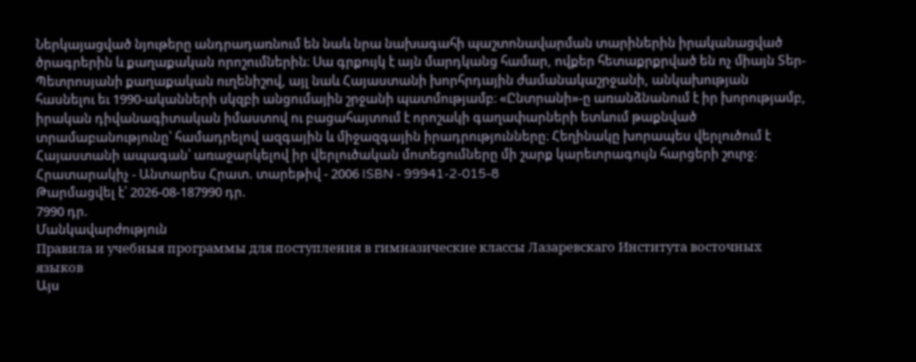Ներկայացված նյութերը անդրադառնում են նաև նրա նախագահի պաշտոնավարման տարիներին իրականացված ծրագրերին և քաղաքական որոշումներին։ Սա գրքույկ է այն մարդկանց համար, ովքեր հետաքրքրված են ոչ միայն Տեր-Պետրոսյանի քաղաքական ուղենիշով, այլ նաև Հայաստանի խորհրդային ժամանակաշրջանի, անկախության հասնելու եւ 1990-ականների սկզբի անցումային շրջանի պատմությամբ։ «Ընտրանի»-ը առանձնանում է իր խորությամբ, իրական դիվանագիտական իմաստով ու բացահայտում է որոշակի գաղափարների ետևում թաքնված տրամաբանությունը՝ համադրելով ազգային և միջազգային իրադրությունները։ Հեղինակը խորապես վերլուծում է Հայաստանի ապագան՝ առաջարկելով իր վերլուծական մոտեցումները մի շարք կարեւորագույն հարցերի շուրջ։ Հրատարակիչ - Անտարես Հրատ. տարեթիվ - 2006 ISBN - 99941-2-015-8
Թարմացվել է՝ 2026-08-187990 դր.
7990 դր.
Մանկավարժություն
Правила и учебныя программы для поступления в гимназические классы Лазаревскаго Института восточных языков
Այս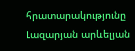հրատարակությունը Լազարյան արևելյան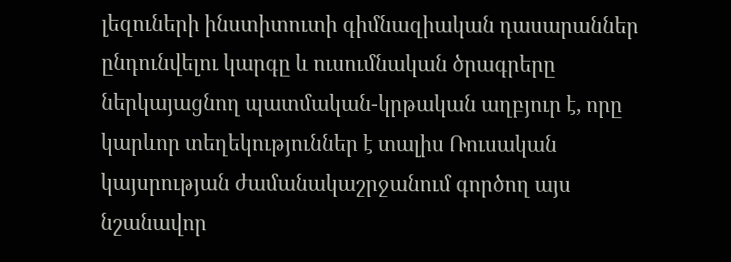լեզուների ինստիտուտի գիմնազիական դասարաններ ընդունվելու կարգը և ուսումնական ծրագրերը ներկայացնող պատմական-կրթական աղբյուր է, որը կարևոր տեղեկություններ է տալիս Ռուսական կայսրության ժամանակաշրջանում գործող այս նշանավոր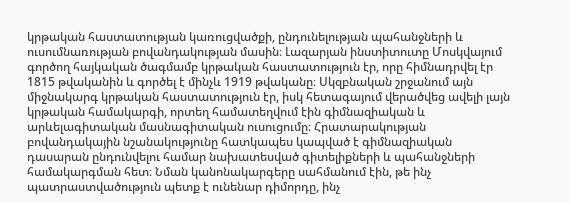կրթական հաստատության կառուցվածքի, ընդունելության պահանջների և ուսումնառության բովանդակության մասին։ Լազարյան ինստիտուտը Մոսկվայում գործող հայկական ծագմամբ կրթական հաստատություն էր, որը հիմնադրվել էր 1815 թվականին և գործել է մինչև 1919 թվականը։ Սկզբնական շրջանում այն միջնակարգ կրթական հաստատություն էր, իսկ հետագայում վերածվեց ավելի լայն կրթական համակարգի, որտեղ համատեղվում էին գիմնազիական և արևելագիտական մասնագիտական ուսուցումը։ Հրատարակության բովանդակային նշանակությունը հատկապես կապված է գիմնազիական դասարան ընդունվելու համար նախատեսված գիտելիքների և պահանջների համակարգման հետ։ Նման կանոնակարգերը սահմանում էին, թե ինչ պատրաստվածություն պետք է ունենար դիմորդը, ինչ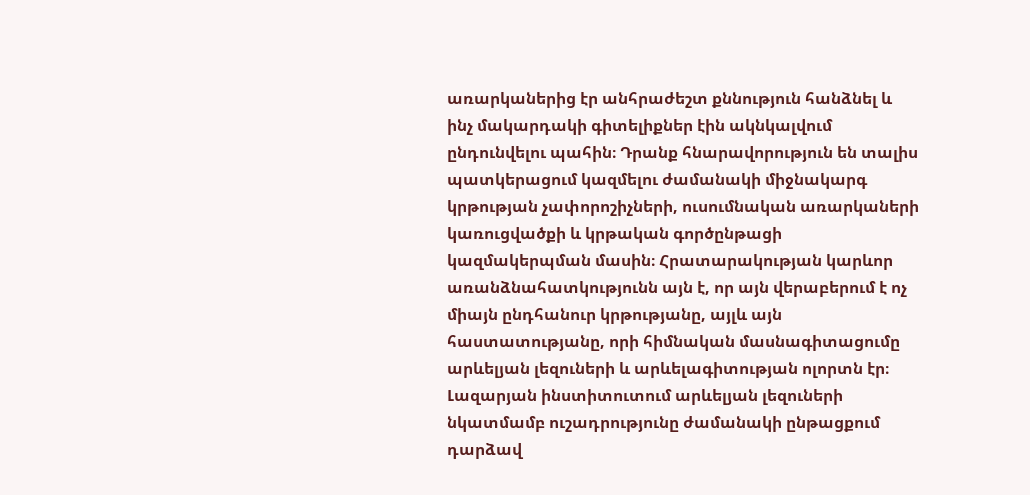առարկաներից էր անհրաժեշտ քննություն հանձնել և ինչ մակարդակի գիտելիքներ էին ակնկալվում ընդունվելու պահին։ Դրանք հնարավորություն են տալիս պատկերացում կազմելու ժամանակի միջնակարգ կրթության չափորոշիչների, ուսումնական առարկաների կառուցվածքի և կրթական գործընթացի կազմակերպման մասին։ Հրատարակության կարևոր առանձնահատկությունն այն է, որ այն վերաբերում է ոչ միայն ընդհանուր կրթությանը, այլև այն հաստատությանը, որի հիմնական մասնագիտացումը արևելյան լեզուների և արևելագիտության ոլորտն էր։ Լազարյան ինստիտուտում արևելյան լեզուների նկատմամբ ուշադրությունը ժամանակի ընթացքում դարձավ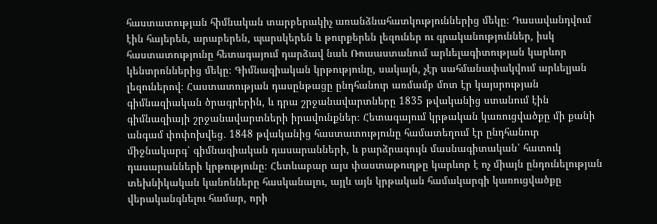հաստատության հիմնական տարբերակիչ առանձնահատկություններից մեկը։ Դասավանդվում էին հայերեն, արաբերեն, պարսկերեն և թուրքերեն լեզուներ ու գրականություններ, իսկ հաստատությունը հետագայում դարձավ նաև Ռուսաստանում արևելագիտության կարևոր կենտրոններից մեկը։ Գիմնազիական կրթությունը, սակայն, չէր սահմանափակվում արևելյան լեզուներով։ Հաստատության դասընթացը ընդհանուր առմամբ մոտ էր կայսրության գիմնազիական ծրագրերին, և դրա շրջանավարտները 1835 թվականից ստանում էին գիմնազիայի շրջանավարտների իրավունքներ։ Հետագայում կրթական կառուցվածքը մի քանի անգամ փոփոխվեց․ 1848 թվականից հաստատությունը համատեղում էր ընդհանուր միջնակարգ՝ գիմնազիական դասարանների, և բարձրագույն մասնագիտական՝ հատուկ դասարանների կրթությունը։ Հետևաբար այս փաստաթուղթը կարևոր է ոչ միայն ընդունելության տեխնիկական կանոնները հասկանալու, այլև այն կրթական համակարգի կառուցվածքը վերականգնելու համար, որի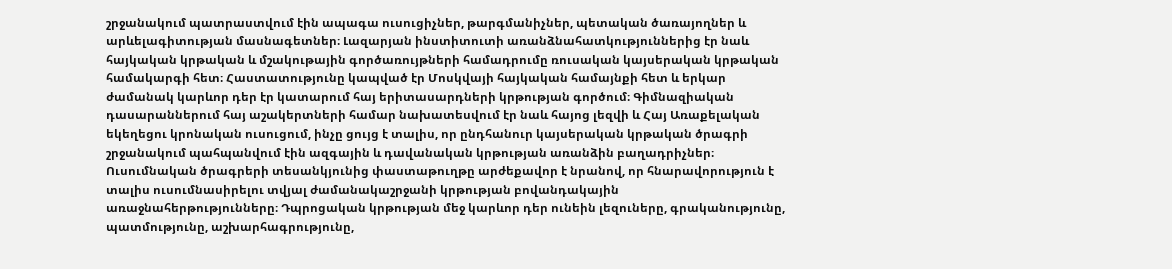շրջանակում պատրաստվում էին ապագա ուսուցիչներ, թարգմանիչներ, պետական ծառայողներ և արևելագիտության մասնագետներ։ Լազարյան ինստիտուտի առանձնահատկություններից էր նաև հայկական կրթական և մշակութային գործառույթների համադրումը ռուսական կայսերական կրթական համակարգի հետ։ Հաստատությունը կապված էր Մոսկվայի հայկական համայնքի հետ և երկար ժամանակ կարևոր դեր էր կատարում հայ երիտասարդների կրթության գործում։ Գիմնազիական դասարաններում հայ աշակերտների համար նախատեսվում էր նաև հայոց լեզվի և Հայ Առաքելական եկեղեցու կրոնական ուսուցում, ինչը ցույց է տալիս, որ ընդհանուր կայսերական կրթական ծրագրի շրջանակում պահպանվում էին ազգային և դավանական կրթության առանձին բաղադրիչներ։ Ուսումնական ծրագրերի տեսանկյունից փաստաթուղթը արժեքավոր է նրանով, որ հնարավորություն է տալիս ուսումնասիրելու տվյալ ժամանակաշրջանի կրթության բովանդակային առաջնահերթությունները։ Դպրոցական կրթության մեջ կարևոր դեր ունեին լեզուները, գրականությունը, պատմությունը, աշխարհագրությունը,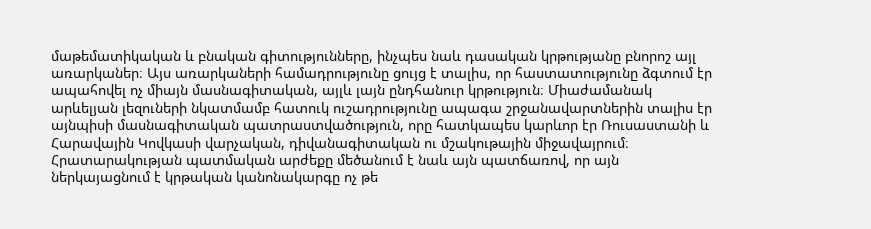մաթեմատիկական և բնական գիտությունները, ինչպես նաև դասական կրթությանը բնորոշ այլ առարկաներ։ Այս առարկաների համադրությունը ցույց է տալիս, որ հաստատությունը ձգտում էր ապահովել ոչ միայն մասնագիտական, այլև լայն ընդհանուր կրթություն։ Միաժամանակ արևելյան լեզուների նկատմամբ հատուկ ուշադրությունը ապագա շրջանավարտներին տալիս էր այնպիսի մասնագիտական պատրաստվածություն, որը հատկապես կարևոր էր Ռուսաստանի և Հարավային Կովկասի վարչական, դիվանագիտական ու մշակութային միջավայրում։ Հրատարակության պատմական արժեքը մեծանում է նաև այն պատճառով, որ այն ներկայացնում է կրթական կանոնակարգը ոչ թե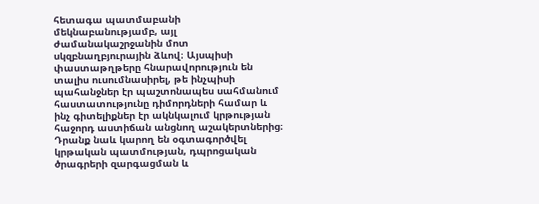հետագա պատմաբանի մեկնաբանությամբ, այլ ժամանակաշրջանին մոտ սկզբնաղբյուրային ձևով։ Այսպիսի փաստաթղթերը հնարավորություն են տալիս ուսումնասիրել, թե ինչպիսի պահանջներ էր պաշտոնապես սահմանում հաստատությունը դիմորդների համար և ինչ գիտելիքներ էր ակնկալում կրթության հաջորդ աստիճան անցնող աշակերտներից։ Դրանք նաև կարող են օգտագործվել կրթական պատմության, դպրոցական ծրագրերի զարգացման և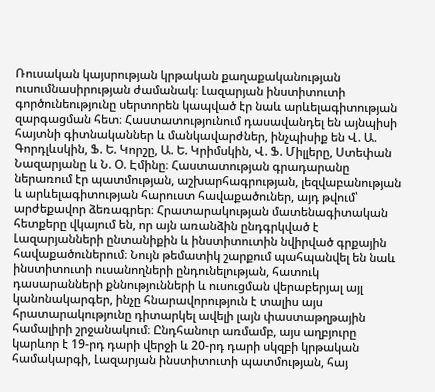Ռուսական կայսրության կրթական քաղաքականության ուսումնասիրության ժամանակ։ Լազարյան ինստիտուտի գործունեությունը սերտորեն կապված էր նաև արևելագիտության զարգացման հետ։ Հաստատությունում դասավանդել են այնպիսի հայտնի գիտնականներ և մանկավարժներ, ինչպիսիք են Վ. Ա. Գորդլևսկին, Ֆ. Ե. Կորշը, Ա. Ե. Կրիմսկին, Վ. Ֆ. Միլլերը, Ստեփան Նազարյանը և Ն. Օ. Էմինը։ Հաստատության գրադարանը ներառում էր պատմության, աշխարհագրության, լեզվաբանության և արևելագիտության հարուստ հավաքածուներ, այդ թվում՝ արժեքավոր ձեռագրեր։ Հրատարակության մատենագիտական հետքերը վկայում են, որ այն առանձին ընդգրկված է Լազարյանների ընտանիքին և ինստիտուտին նվիրված գրքային հավաքածուներում։ Նույն թեմատիկ շարքում պահպանվել են նաև ինստիտուտի ուսանողների ընդունելության, հատուկ դասարանների քննությունների և ուսուցման վերաբերյալ այլ կանոնակարգեր, ինչը հնարավորություն է տալիս այս հրատարակությունը դիտարկել ավելի լայն փաստաթղթային համալիրի շրջանակում։ Ընդհանուր առմամբ, այս աղբյուրը կարևոր է 19-րդ դարի վերջի և 20-րդ դարի սկզբի կրթական համակարգի, Լազարյան ինստիտուտի պատմության, հայ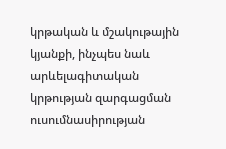կրթական և մշակութային կյանքի, ինչպես նաև արևելագիտական կրթության զարգացման ուսումնասիրության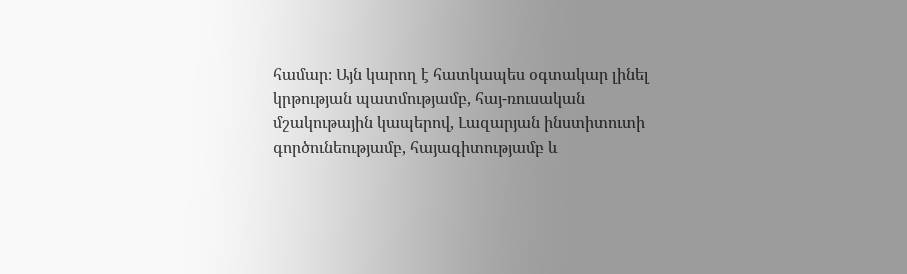համար։ Այն կարող է հատկապես օգտակար լինել կրթության պատմությամբ, հայ-ռուսական մշակութային կապերով, Լազարյան ինստիտուտի գործունեությամբ, հայագիտությամբ և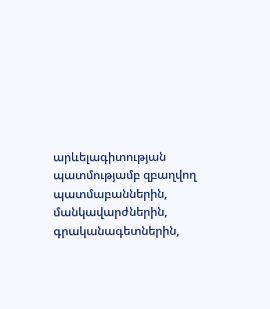արևելագիտության պատմությամբ զբաղվող պատմաբաններին, մանկավարժներին, գրականագետներին,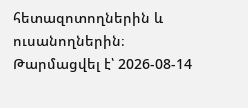հետազոտողներին և ուսանողներին։
Թարմացվել է՝ 2026-08-14